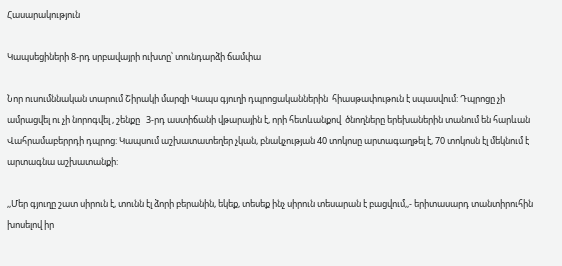Հասարակություն

Կապսեցիների 8-րդ սրբավայրի ուխտը՝ տունդարձի ճամփա

Նոր ուսումննական տարում Շիրակի մարզի Կապս գյուղի դպրոցականներին  հիասթափութուն է սպասվում: Դպրոցը չի ամրացվել ու չի նորոգվել , շենքը   3-րդ աստիճանի վթարային է, որի հետևանքով  ծնողները երեխաներին տանում են հարևան Վահրամաբերրդի դպրոց: Կապսում աշխատատեղեր չկան, բնակչության 40 տոկոսը արտագաղթել է, 70 տոկոսն էլ մեկնում է արտագնա աշխատանքի:

,,Մեր գյուղը շատ սիրուն է, տունն էլ ձորի բերանին, եկեք, տեսեք ինչ սիրուն տեսարան է բացվում,,- երիտասարդ տանտիրուհին խոսելով իր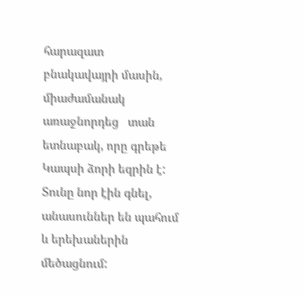հարազատ բնակավայրի մասին, միաժամանակ առաջնորդեց   տան ետնաբակ, որը գրեթե Կապսի ձորի եզրին է: Տունը նոր էին գնել, անասուններ են պահում և երեխաներին մեծացնում: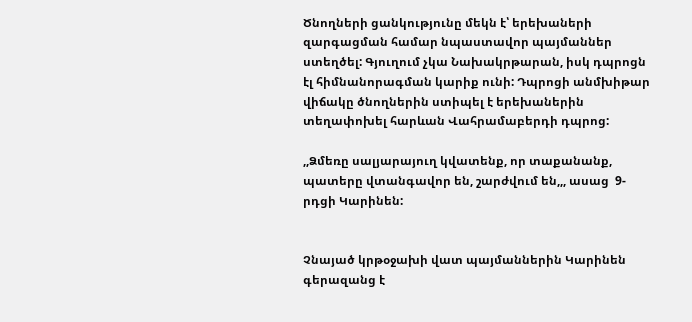Ծնողների ցանկությունը մեկն է՝ երեխաների զարգացման համար նպաստավոր պայմաններ ստեղծել: Գյուղում չկա Նախակրթարան, իսկ դպրոցն էլ հիմնանորագման կարիք ունի: Դպրոցի անմխիթար վիճակը ծնողներին ստիպել է երեխաներին տեղափոխել հարևան Վահրամաբերդի դպրոց:

,,Ձմեռը սալյարայուղ կվատենք, որ տաքանանք, պատերը վտանգավոր են, շարժվում են,,, ասաց  9-րդցի Կարինեն:


Չնայած կրթօջախի վատ պայմաններին Կարինեն գերազանց է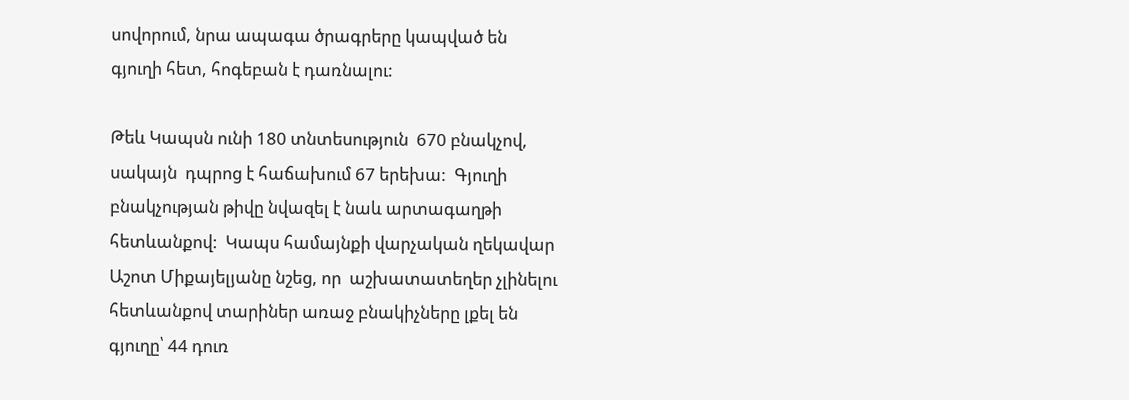սովորում, նրա ապագա ծրագրերը կապված են  գյուղի հետ, հոգեբան է դառնալու:

Թեև Կապսն ունի 180 տնտեսություն  670 բնակչով, սակայն  դպրոց է հաճախում 67 երեխա:  Գյուղի բնակչության թիվը նվազել է նաև արտագաղթի հետևանքով:  Կապս համայնքի վարչական ղեկավար Աշոտ Միքայելյանը նշեց, որ  աշխատատեղեր չլինելու հետևանքով տարիներ առաջ բնակիչները լքել են գյուղը՝ 44 դուռ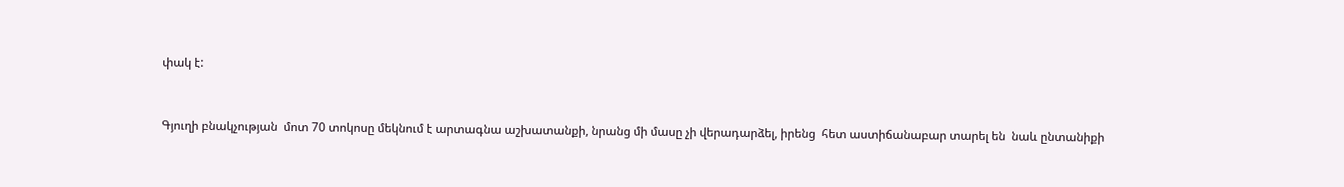փակ է:


Գյուղի բնակչության  մոտ 70 տոկոսը մեկնում է արտագնա աշխատանքի, նրանց մի մասը չի վերադարձել, իրենց  հետ աստիճանաբար տարել են  նաև ընտանիքի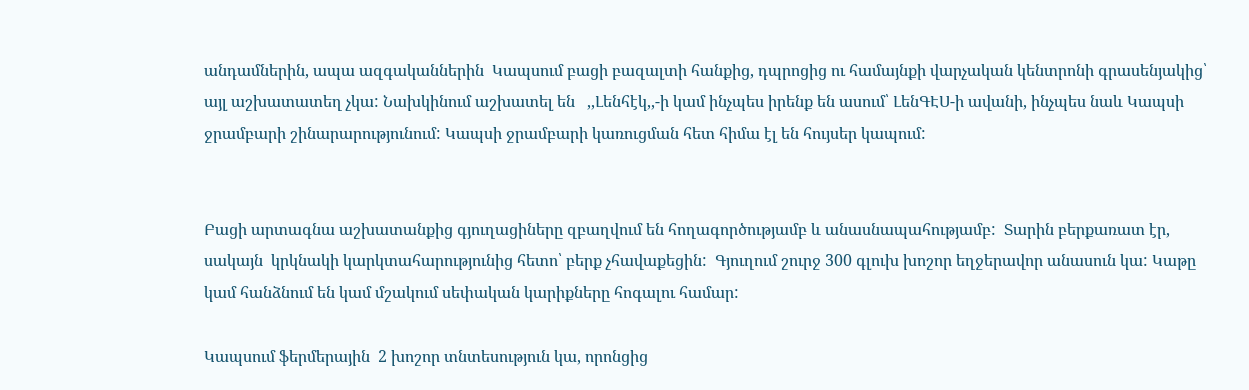անդամներին, ապա ազգականներին  Կապսում բացի բազալտի հանքից, դպրոցից ու համայնքի վարչական կենտրոնի գրասենյակից՝  այլ աշխատատեղ չկա: Նախկինում աշխատել են   ,,Լենհէկ,,-ի կամ ինչպես իրենք են ասում՝ ԼենԳԷՍ-ի ավանի, ինչպես նաև Կապսի ջրամբարի շինարարությունում: Կապսի ջրամբարի կառուցման հետ հիմա էլ են հույսեր կապում:


Բացի արտագնա աշխատանքից գյուղացիները զբաղվում են հողագործությամբ և անասնապահությամբ:  Տարին բերքառատ էր, սակայն  կրկնակի կարկտահարությունից հետո՝ բերք չհավաքեցին:  Գյուղում շուրջ 300 գլուխ խոշոր եղջերավոր անասուն կա: Կաթը կամ հանձնում են կամ մշակում սեփական կարիքները հոգալու համար:

Կապսում ֆերմերային  2 խոշոր տնտեսություն կա, որոնցից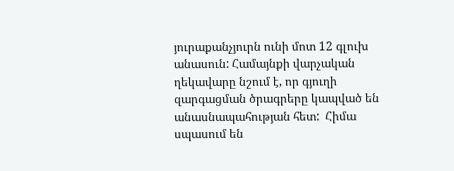յուրաքանչյուրն ունի մոտ 12 գլուխ անասուն: Համայնքի վարչական ղեկավարը նշում է, որ գյուղի զարգացման ծրագրերը կապված են անասնապահության հետ:  Հիմա սպասում են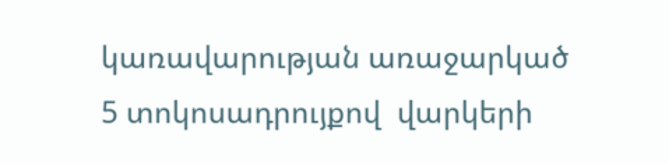կառավարության առաջարկած 5 տոկոսադրույքով  վարկերի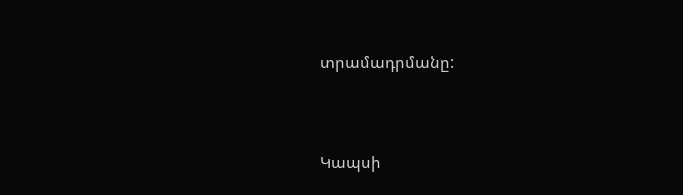տրամադրմանը:


Կապսի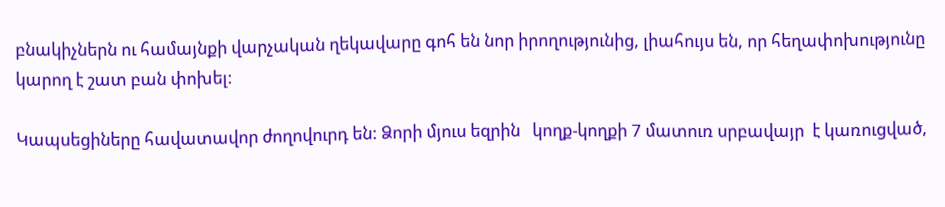բնակիչներն ու համայնքի վարչական ղեկավարը գոհ են նոր իրողությունից, լիահույս են, որ հեղափոխությունը կարող է շատ բան փոխել:

Կապսեցիները հավատավոր ժողովուրդ են: Ձորի մյուս եզրին   կողք-կողքի 7 մատուռ սրբավայր  է կառուցված,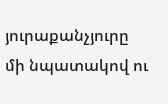յուրաքանչյուրը  մի նպատակով ու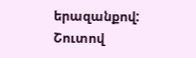երազանքով:  Շուտով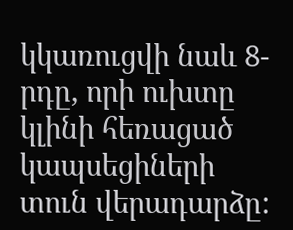կկառուցվի նաև 8-րդը, որի ուխտը կլինի հեռացած կապսեցիների տուն վերադարձը: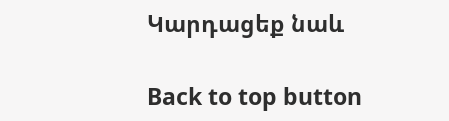Կարդացեք նաև

Back to top button